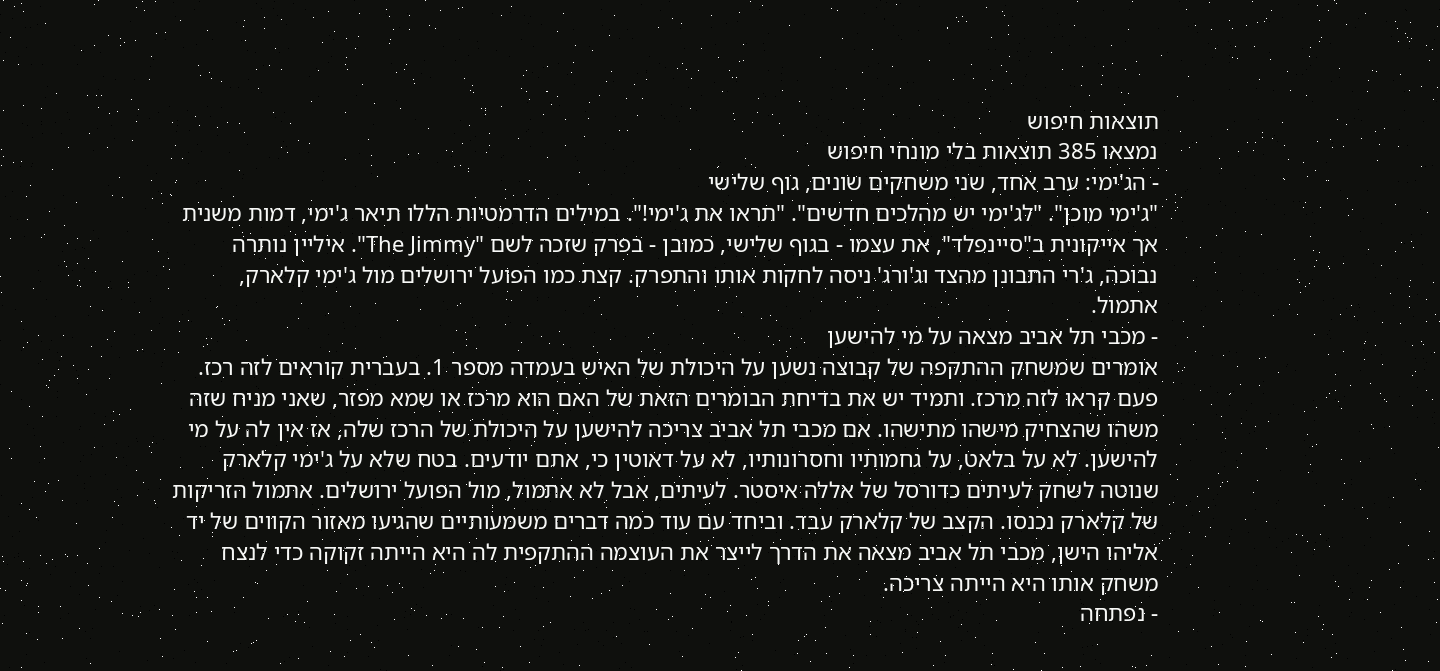תוצאות חיפוש
נמצאו 385 תוצאות בלי מונחי חיפוש
- הג'ימי: ערב אחד, שני משחקים שונים, גוף שלישי
"ג'ימי מוכן". "לג'ימי יש מהלכים חדשים". "תראו את ג'ימי!". במילים הדרמטיות הללו תיאר ג'ימי, דמות משנית אך אייקונית ב"סיינפלד", את עצמו - בגוף שלישי, כמובן - בפרק שזכה לשם "The Jimmy". איליין נותרה נבוכה, ג'רי התבונן מהצד וג'ורג' ניסה לחקות אותו והתפרק. קצת כמו הפועל ירושלים מול ג'ימי קלארק, אתמול.
- מכבי תל אביב מצאה על מי להישען
אומרים שמשחק ההתקפה של קבוצה נשען על היכולת של האיש בעמדה מספר 1. בעברית קוראים לזה רכז. פעם קראו לזה מרכז. ותמיד יש את בדיחת הבומרים הזאת של האם הוא מרכז או שמא מפזר, שאני מניח שזה משהו שהצחיק מישהו מתישהו. אם מכבי תל אביב צריכה להישען על היכולת של הרכז שלה, אז אין לה על מי להישען. לא על בלאט, על גחמותיו וחסרונותיו, לא על דאוטין כי, אתם יודעים. בטח שלא על ג'ימי קלארק שנוטה לשחק לעיתים כדורסל של אללה איסטר. לעיתים, אבל לא אתמול, מול הפועל ירושלים. אתמול הזריקות של קלארק נכנסו. הקצב של קלארק עבד. וביחד עם עוד כמה דברים משמעותיים שהגיעו מאזור הקווים של יד אליהו הישן, מכבי תל אביב מצאה את הדרך לייצר את העוצמה ההתקפית לה היא הייתה זקוקה כדי לנצח משחק אותו היא הייתה צריכה.
- נפתחה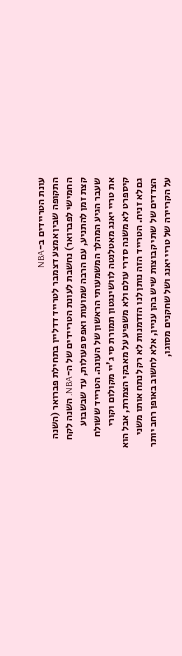עונת הטריידים ב-NBA
התקופה שבין אמצע דצמבר לטרייד דדליין בתחילת פברואר (השנה החמישי לפברואר) נחשבת לעונת הטריידים של ה-NBA. השנה לקח קצת זמן להתניע, עם הרבה שמועות ואפס פעולות, עד שבשבוע שעבר הגיע המהלך המשמעותי הראשון של העונה. הטרייד ששולח את טריי יאנג מאטלנטה לוושינגטון תמורת סי ג'יי מקולום וקורי קיספרט לא משנה סדרי עולם ולא משפיע על מאבקי הצמרת, אבל הוא גם לא זניח. הטרייד הזה נותן לנו הזדמנות לא רק לנתח אותו משני הצדדים של שתי קבוצות שיש בהן עניין, אלא לחשוב באופן רחב יותר על הקריירה של טריי יאנג ושל שחקנים מסוגו,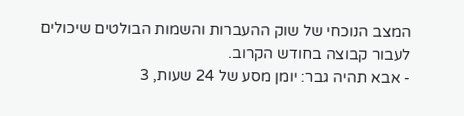המצב הנוכחי של שוק ההעברות והשמות הבולטים שיכולים לעבור קבוצה בחודש הקרוב.
- אבא תהיה גבר: יומן מסע של 24 שעות, 3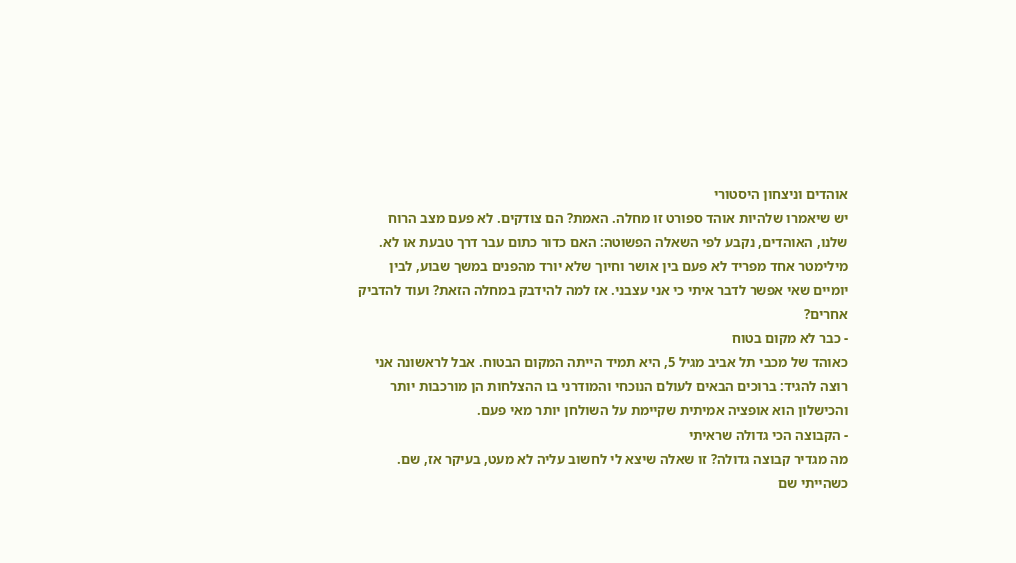אוהדים וניצחון היסטורי
יש שיאמרו שלהיות אוהד ספורט זו מחלה. האמת? הם צודקים. לא פעם מצב הרוח שלנו, האוהדים, נקבע לפי השאלה הפשוטה: האם כדור כתום עבר דרך טבעת או לא. מילימטר אחד מפריד לא פעם בין אושר וחיוך שלא יורד מהפנים במשך שבוע, לבין יומיים שאי אפשר לדבר איתי כי אני עצבני. אז למה להידבק במחלה הזאת? ועוד להדביק אחרים?
- כבר לא מקום בטוח
כאוהד של מכבי תל אביב מגיל 5, היא תמיד הייתה המקום הבטוח. אבל לראשונה אני רוצה להגיד: ברוכים הבאים לעולם הנוכחי והמודרני בו ההצלחות הן מורכבות יותר והכישלון הוא אופציה אמיתית שקיימת על השולחן יותר מאי פעם.
- הקבוצה הכי גדולה שראיתי
מה מגדיר קבוצה גדולה? זו שאלה שיצא לי לחשוב עליה לא מעט, בעיקר אז, שם. כשהייתי שם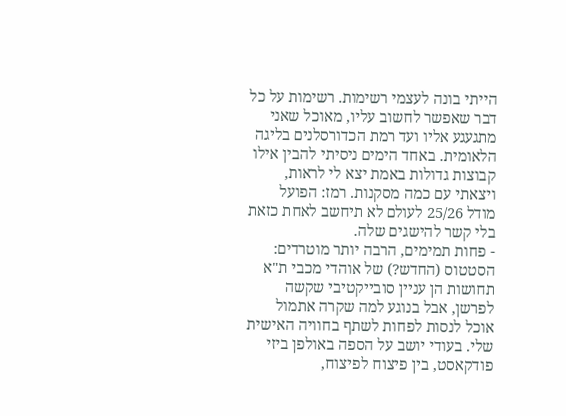הייתי בונה לעצמי רשימות. רשימות על כל דבר שאפשר לחשוב עליו, מאוכל שאני מתגעגע אליו ועד רמת הכדורסלנים בליגה הלאומית. באחד הימים ניסיתי להבין אילו קבוצות גדולות באמת יצא לי לראות, ויצאתי עם כמה מסקנות. רמז: הפועל מודל 25/26 לעולם לא תיחשב לאחת כזאת בלי קשר להישגים שלה.
- פחות תמימים, הרבה יותר מוטרדים: הסטטוס (החדש?) של אוהדי מכבי ת"א
תחושות הן עניין סובייקטיבי שקשה לפרשן, אבל בנוגע למה שקרה אתמול אוכל לנסות לפחות לשתף בחוויה האישית שלי. בעודי יושב על הספה באולפן ביזי פודקאסט, בין פיצוח לפיצוח,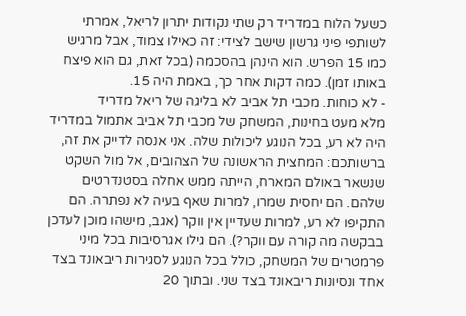כשעל הלוח במדריד רק שתי נקודות יתרון לריאל, אמרתי לשותפי פיני גרשון שישב לצידי: זה כאילו צמוד, אבל מרגיש כמו 15 הפרש. הוא הינהן בהסכמה (בכל זאת, גם הוא פיצח באותו זמן). כמה דקות אחר כך, באמת היה 15.
- לא כוחות. מכבי תל אביב לא בליגה של ריאל מדריד
מלא מעט בחינות, המשחק של מכבי תל אביב אתמול במדריד היה לא רע, בכל הנוגע ליכולות שלה. אני אנסה לדייק את זה, ברשותכם: המחצית הראשונה של הצהובים, אל מול השקט שנשאר באולם המארח, הייתה ממש אחלה בסטנדרטים שלהם. הם יחסית שמרו, למרות שאף בעיה לא נפתרה. הם התקיפו לא רע, למרות שעדיין אין ווקר (אגב, מישהו מוכן לעדכן בבקשה מה קורה עם ווקר?). הם גילו אגרסיבות בכל מיני פרמטרים של המשחק, כולל בכל הנוגע לסגירות ריבאונד בצד אחד ונסיונות ריבאונד בצד שני. ובתוך 20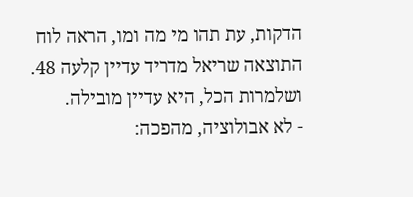הדקות, עת תהו מי מה ומו, הראה לוח התוצאה שריאל מדריד עדיין קלעה 48. ושלמרות הכל, היא עדיין מובילה.
- לא אבולוציה, מהפכה: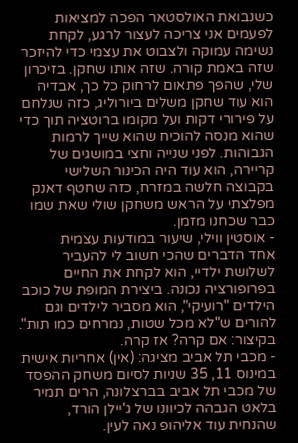כשנבואת האולסטאר הפכה למציאות
לפעמים אני צריכה לעצור לרגע, לקחת נשימה עמוקה ולצבוט את עצמי כדי להיזכר שזה באמת קורה. שזה אותו שחקן. בזיכרון שלי, שהפך פתאום לרחוק כל כך, אבדיה הוא עוד שחקן משלים ביורוליג, כזה שנלחם על פירורי דקות ועל מקומו ברוטציה תוך כדי שהוא מנסה להוכיח שהוא שייך לרמות הגבוהות. לפני שנייה וחצי במושגים של קריירה, הוא עוד היה הכינור השלישי בקבוצה חלשה במזרח, כזה שחטף דאנק מפלצתי על הראש משחקן שולי שאת שמו כבר שכחנו מזמן.
- אוסטין ווילי, שיעור במודעות עצמית
אחד הדברים שהכי חשוב לי להעביר לשלושת ילדיי, הוא לקחת את החיים בפרופורציה נכונה. ביצירת המופת של כוכב הילדים "רועיקי", הוא מסביר לילדים וגם להורים ש"לא מכל שטות, נמרחים כמו תות". בקיצור: אם קרה? אז קרה.
- מכבי תל אביב מציגה: (אין) אחריות אישית
במינוס 11, 35 שניות לסיום משחק ההפסד של מכבי תל אביב בברצלונה, הרים תמיר בלאט הגבהה לכיוונו של ג'יילן הורד, שהנחית עוד אליהופ נאה לעין.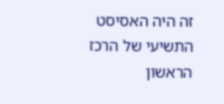זה היה האסיסט התשיעי של הרכז הראשון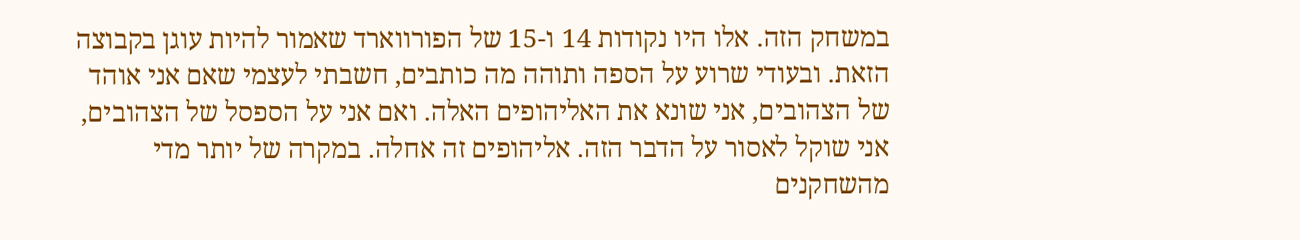במשחק הזה. אלו היו נקודות 14 ו-15 של הפורווארד שאמור להיות עוגן בקבוצה הזאת. ובעודי שרוע על הספה ותוהה מה כותבים, חשבתי לעצמי שאם אני אוהד של הצהובים, אני שונא את האליהופים האלה. ואם אני על הספסל של הצהובים, אני שוקל לאסור על הדבר הזה. אליהופים זה אחלה. במקרה של יותר מדי מהשחקנים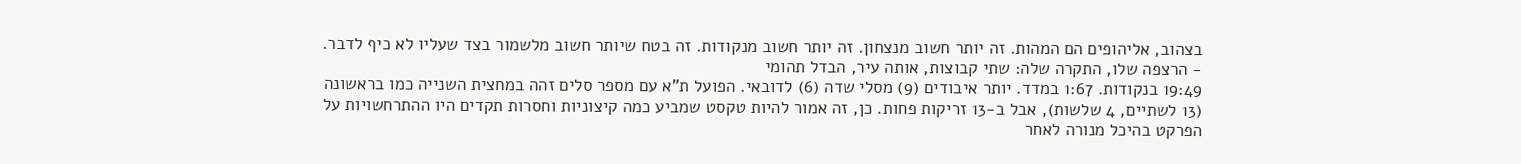בצהוב, אליהופים הם המהות. זה יותר חשוב מנצחון. זה יותר חשוב מנקודות. זה בטח שיותר חשוב מלשמור בצד שעליו לא כיף לדבר.
- הרצפה שלו, התקרה שלה: שתי קבוצות, אותה עיר, הבדל תהומי
19:49 בנקודות. 1:67 במדד. יותר איבודים (9) מסלי שדה (6) לדובאי. הפועל ת"א עם מספר סלים זהה במחצית השנייה כמו בראשונה (13 לשתיים, 4 שלשות), אבל ב-13 זריקות פחות. כן, זה אמור להיות טקסט שמביע כמה קיצוניות וחסרות תקדים היו ההתרחשויות על הפרקט בהיכל מנורה לאחר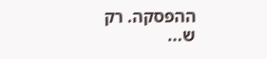ההפסקה. רק ש...